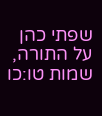שפתי כהן על התורה, שמות טו:כו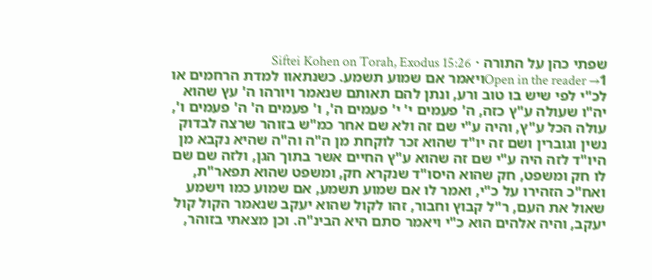שפתי כהן על התורה · Siftei Kohen on Torah, Exodus 15:26
Open in the reader →1ויאמר אם שמוע תשמע. כשנתאוו למדת הרחמים או לכ"י לפי שיש בו טוב ורע, ונתן להם תאותם שנאמר ויורהו ה' עץ שהוא יה"ו שעולה ע"ץ כזה, ה' פעמים י' י' פעמים ה', ו' פעמים ה' ה' פעמים ו', עולה הכל ע"ץ, והיה ע"י שם זה ולא שם אחר כמ"ש בזוהר שרצה לבדוק נשין וגוברין ושם זה יו"ד שהוא זכר לוקחת מן ה"ה וה"ה שהיא נקבא מן היו"ד לזה היה ע"י שם זה שהוא ע"ץ החיים אשר בתוך הגן, ולזה שם שם לו חק ומשפט, חק שהוא היסו"ד שנקרא חק, ומשפט שהוא תפאר"ת, ואח"כ הזהירו על כ"י, ואמר לו אם שמוע תשמע, אם שמוע כמו וישמע שאול את העם, ר"ל קבוץ וחבור, זהו לקול שהוא יעקב שנאמר הקול קול יעקב, והיה אלהים הוא כ"י ויאמר סתם היא הבינ"ה. וכן מצאתי בזוהר,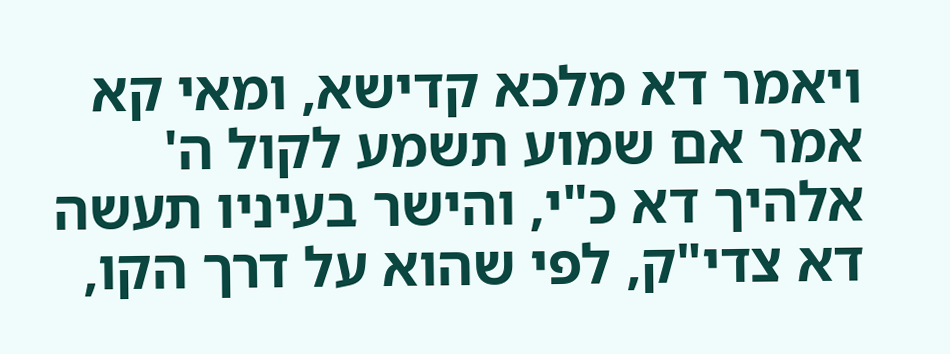ויאמר דא מלכא קדישא, ומאי קא אמר אם שמוע תשמע לקול ה' אלהיך דא כ"י, והישר בעיניו תעשה דא צדי"ק, לפי שהוא על דרך הקו,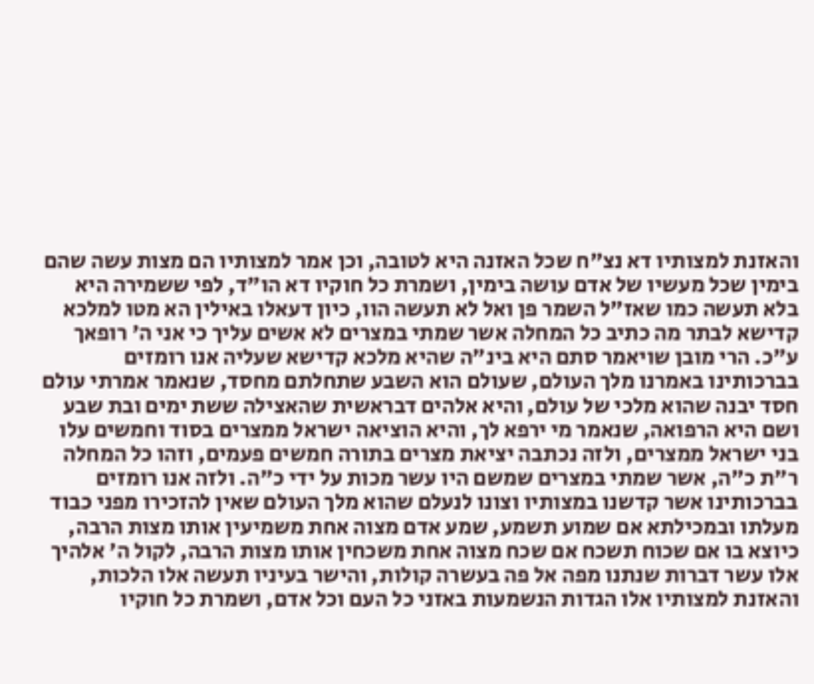והאזנת למצותיו דא נצ"ח שכל האזנה היא לטובה, וכן אמר למצותיו הם מצות עשה שהם בימין שכל מעשיו של אדם עושה בימין, ושמרת כל חוקיו דא הו"ד, לפי ששמירה היא בלא תעשה כמו שאז"ל השמר פן ואל לא תעשה הוו, כיון דעאלו באילין הא מטו למלכא קדישא לבתר מה כתיב כל המחלה אשר שמתי במצרים לא אשים עליך כי אני ה' רופאך ע"כ. הרי מובן שויאמר סתם היא בינ"ה שהיא מלכא קדישא שעליה אנו רומזים בברכותינו באמרנו מלך העולם, שעולם הוא השבע שתחלתם מחסד, שנאמר אמרתי עולם חסד יבנה שהוא מלכי של עולם, והיא אלהים דבראשית שהאצילה ששת ימים ובת שבע ושם היא הרפואה, שנאמר מי ירפא לך, והיא הוציאה ישראל ממצרים בסוד וחמשים עלו בני ישראל ממצרים, ולזה נכתבה יציאת מצרים בתורה חמשים פעמים, וזהו כל המחלה ר"ת כ"ה, אשר שמתי במצרים שמשם היו עשר מכות על ידי כ"ה. ולזה אנו רומזים בברכותינו אשר קדשנו במצותיו וצונו לנעלם שהוא מלך העולם שאין להזכירו מפני כבוד מעלתו ובמכילתא אם שמוע תשמע, שמע אדם מצוה אחת משמיעין אותו מצות הרבה, כיוצא בו אם שכוח תשכח אם שכח מצוה אחת משכחין אותו מצות הרבה, לקול ה' אלהיך אלו עשר דברות שנתנו מפה אל פה בעשרה קולות, והישר בעיניו תעשה אלו הלכות, והאזנת למצותיו אלו הגדות הנשמעות באזני כל העם וכל אדם, ושמרת כל חוקיו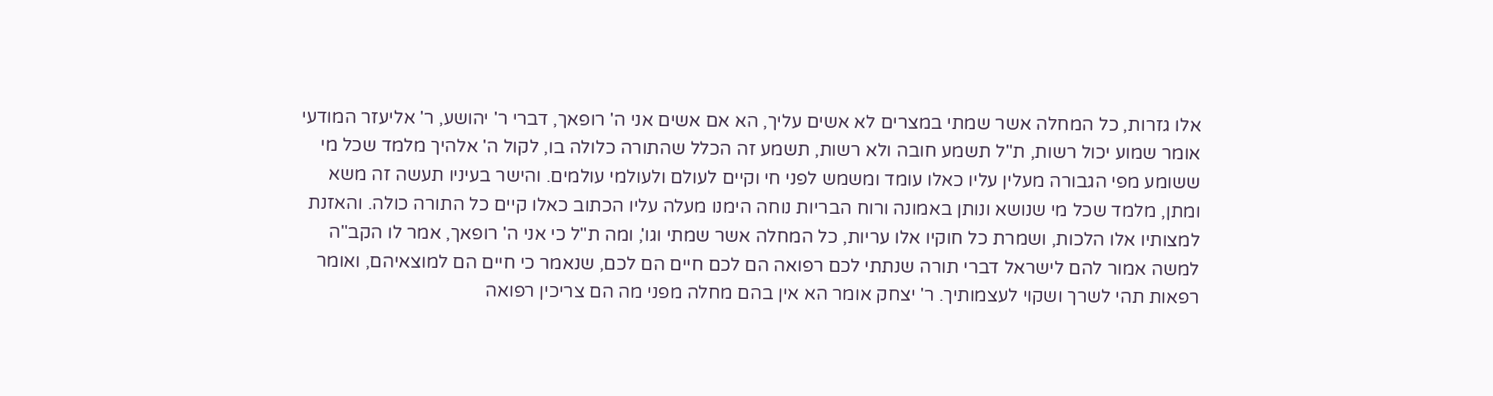אלו גזרות, כל המחלה אשר שמתי במצרים לא אשים עליך, הא אם אשים אני ה' רופאך, דברי ר' יהושע, ר' אליעזר המודעי אומר שמוע יכול רשות, ת"ל תשמע חובה ולא רשות, תשמע זה הכלל שהתורה כלולה בו, לקול ה' אלהיך מלמד שכל מי ששומע מפי הגבורה מעלין עליו כאלו עומד ומשמש לפני חי וקיים לעולם ולעולמי עולמים. והישר בעיניו תעשה זה משא ומתן, מלמד שכל מי שנושא ונותן באמונה ורוח הבריות נוחה הימנו מעלה עליו הכתוב כאלו קיים כל התורה כולה. והאזנת למצותיו אלו הלכות, ושמרת כל חוקיו אלו עריות, כל המחלה אשר שמתי וגו', ומה ת"ל כי אני ה' רופאך, אמר לו הקב"ה למשה אמור להם לישראל דברי תורה שנתתי לכם רפואה הם לכם חיים הם לכם, שנאמר כי חיים הם למוצאיהם, ואומר רפאות תהי לשרך ושקוי לעצמותיך. ר' יצחק אומר הא אין בהם מחלה מפני מה הם צריכין רפואה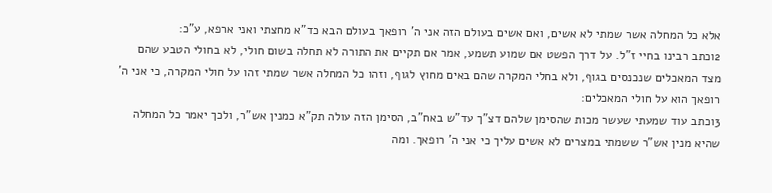אלא כל המחלה אשר שמתי לא אשים, ואם אשים בעולם הזה אני ה' רופאך בעולם הבא כד"א מחצתי ואני ארפא, ע"כ:
2וכתב רבינו בחיי ז"ל. על דרך הפשט אם שמוע תשמע, אמר אם תקיים את התורה לא תחלה בשום חולי, לא בחולי הטבע שהם מצד המאכלים שנכנסים בגוף, ולא בחלי המקרה שהם באים מחוץ לגוף, וזהו כל המחלה אשר שמתי זהו על חולי המקרה, כי אני ה' רופאך הוא על חולי המאכלים:
3וכתב עוד שמעתי שעשר מכות שהסימן שלהם דצ"ך עד"ש באח"ב, הסימן הזה עולה תק"א כמנין אש"ר, ולכך יאמר כל המחלה שהיא מנין אש"ר ששמתי במצרים לא אשים עליך כי אני ה' רופאך. ומה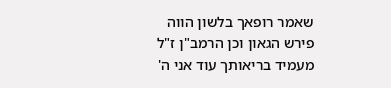שאמר רופאך בלשון הווה פירש הגאון וכן הרמב"ן ז"ל מעמיד בריאותך עוד אני ה'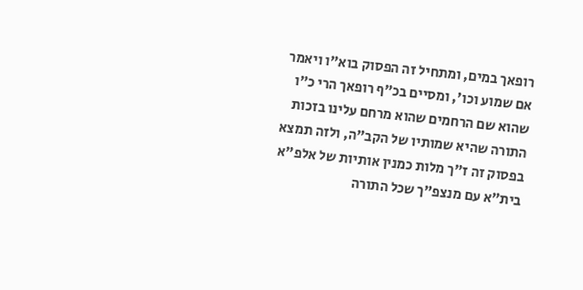רופאך במים, ומתחיל זה הפסוק בוא"ו ויאמר אם שמוע וכו', ומסיים בכ"ף רופאך הרי כ"ו שהוא שם הרחמים שהוא מרחם עלינו בזכות התורה שהיא שמותיו של הקב"ה, ולזה תמצא בפסוק זה ז"ך מלות כמנין אותיות של אלפ"א בית"א עם מנצפ"ך שכל התורה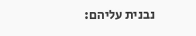נבנית עליהם: